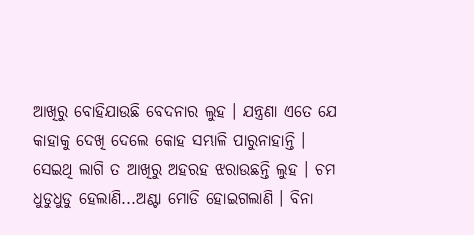ଆଖିରୁ ବୋହିଯାଉଛି ବେଦନାର ଲୁହ । ଯନ୍ତ୍ରଣା ଏତେ ଯେ କାହାକୁ ଦେଖି ଦେଲେ କୋହ ସମ୍ଭାଳି ପାରୁନାହାନ୍ତି । ସେଇଥି ଲାଗି ତ ଆଖିରୁ ଅହରହ ଝରାଉଛନ୍ତି ଲୁହ । ଚମ ଧୁଡୁଧୁଡୁ ହେଲାଣି...ଅଣ୍ଟା ମୋଡି ହୋଇଗଲାଣି । ବିନା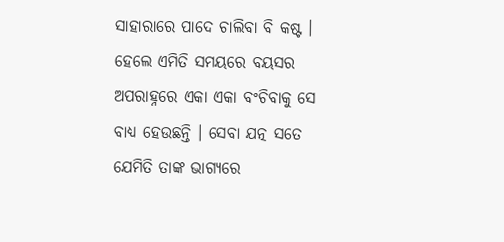ସାହାରାରେ ପାଦେ ଚାଲିବା ବି କଷ୍ଟ । ହେଲେ ଏମିତି ସମୟରେ ବୟସର ଅପରାହ୍ନରେ ଏକା ଏକା ବଂଚିବାକୁ ସେ ବାଧ୍ୟ ହେଉଛନ୍ତି । ସେବା ଯତ୍ନ ସତେ ଯେମିତି ତାଙ୍କ ଭାଗ୍ୟରେ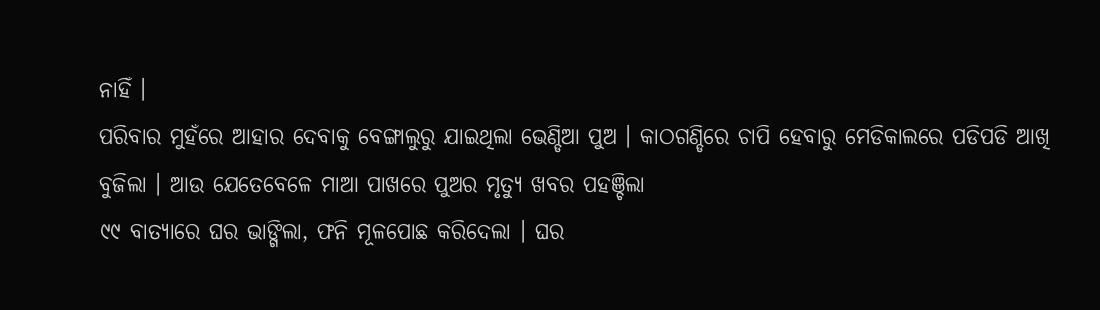ନାହିଁ ।
ପରିବାର ମୁହଁରେ ଆହାର ଦେବାକୁ ବେଙ୍ଗାଲୁରୁ ଯାଇଥିଲା ଭେଣ୍ଡିଆ ପୁଅ । କାଠଗଣ୍ଡିରେ ଚାପି ହେବାରୁ ମେଡିକାଲରେ ପଡିପଡି ଆଖି ବୁଜିଲା । ଆଉ ଯେତେବେଳେ ମାଆ ପାଖରେ ପୁଅର ମୃତ୍ୟୁ ଖବର ପହଞ୍ଚିଲା
୯୯ ବାତ୍ୟାରେ ଘର ଭାଙ୍ଗିଲା, ଫନି ମୂଳପୋଛ କରିଦେଲା । ଘର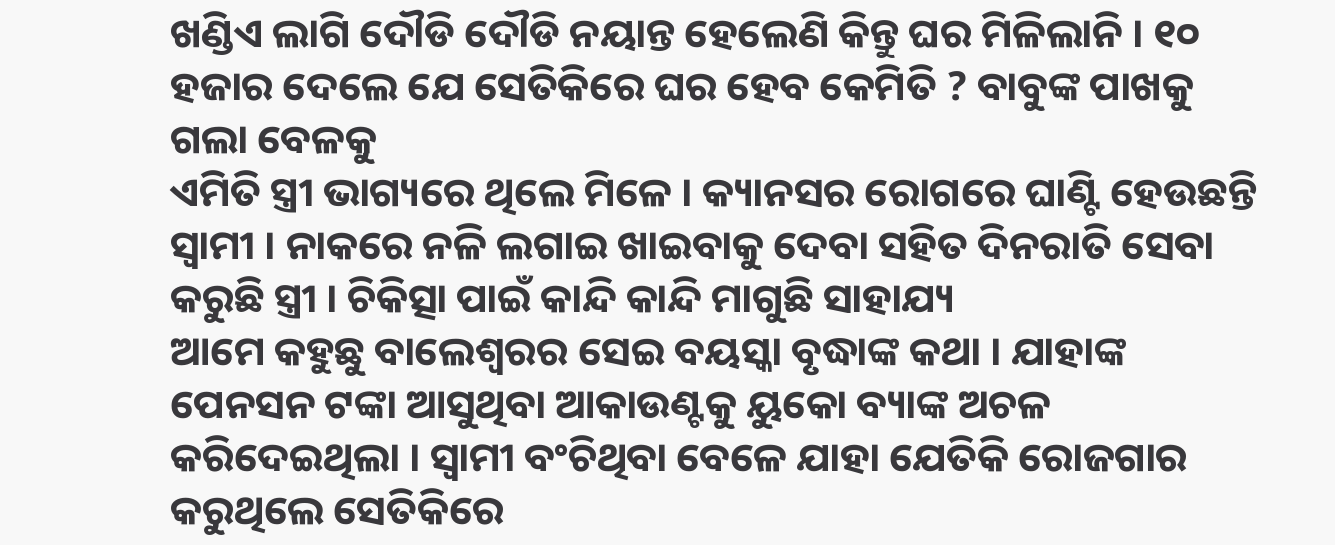ଖଣ୍ଡିଏ ଲାଗି ଦୌଡି ଦୌଡି ନୟାନ୍ତ ହେଲେଣି କିନ୍ତୁ ଘର ମିଳିଲାନି । ୧୦ ହଜାର ଦେଲେ ଯେ ସେତିକିରେ ଘର ହେବ କେମିତି ? ବାବୁଙ୍କ ପାଖକୁ ଗଲା ବେଳକୁ
ଏମିତି ସ୍ତ୍ରୀ ଭାଗ୍ୟରେ ଥିଲେ ମିଳେ । କ୍ୟାନସର ରୋଗରେ ଘାଣ୍ଟି ହେଉଛନ୍ତି ସ୍ୱାମୀ । ନାକରେ ନଳି ଲଗାଇ ଖାଇବାକୁ ଦେବା ସହିତ ଦିନରାତି ସେବା କରୁଛି ସ୍ତ୍ରୀ । ଚିକିତ୍ସା ପାଇଁ କାନ୍ଦି କାନ୍ଦି ମାଗୁଛି ସାହାଯ୍ୟ
ଆମେ କହୁଛୁ ବାଲେଶ୍ୱରର ସେଇ ବୟସ୍କା ବୃଦ୍ଧାଙ୍କ କଥା । ଯାହାଙ୍କ ପେନସନ ଟଙ୍କା ଆସୁଥିବା ଆକାଉଣ୍ଟକୁ ୟୁକୋ ବ୍ୟାଙ୍କ ଅଚଳ କରିଦେଇଥିଲା । ସ୍ୱାମୀ ବଂଚିଥିବା ବେଳେ ଯାହା ଯେତିକି ରୋଜଗାର କରୁଥିଲେ ସେତିକିରେ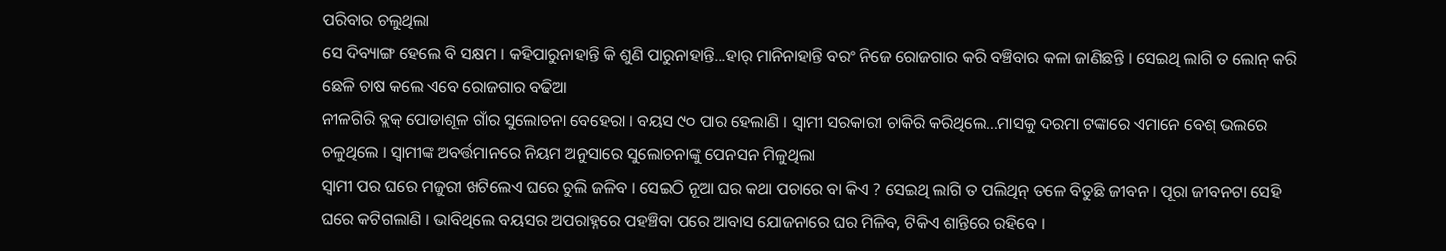ପରିବାର ଚଲୁଥିଲା
ସେ ଦିବ୍ୟାଙ୍ଗ ହେଲେ ବି ସକ୍ଷମ । କହିପାରୁନାହାନ୍ତି କି ଶୁଣି ପାରୁନାହାନ୍ତି...ହାର୍ ମାନିନାହାନ୍ତି ବରଂ ନିଜେ ରୋଜଗାର କରି ବଞ୍ଚିବାର କଳା ଜାଣିଛନ୍ତି । ସେଇଥି ଲାଗି ତ ଲୋନ୍ କରି ଛେଳି ଚାଷ କଲେ ଏବେ ରୋଜଗାର ବଢିଆ
ନୀଳଗିରି ବ୍ଲକ୍ ପୋଡାଶୂଳ ଗାଁର ସୁଲୋଚନା ବେହେରା । ବୟସ ୯୦ ପାର ହେଲାଣି । ସ୍ୱାମୀ ସରକାରୀ ଚାକିରି କରିଥିଲେ...ମାସକୁ ଦରମା ଟଙ୍କାରେ ଏମାନେ ବେଶ୍ ଭଲରେ ଚଳୁଥିଲେ । ସ୍ୱାମୀଙ୍କ ଅବର୍ତ୍ତମାନରେ ନିୟମ ଅନୁସାରେ ସୁଲୋଚନାଙ୍କୁ ପେନସନ ମିଳୁଥିଲା
ସ୍ୱାମୀ ପର ଘରେ ମଜୁରୀ ଖଟିଲେଏ ଘରେ ଚୁଲି ଜଳିବ । ସେଇଠି ନୂଆ ଘର କଥା ପଚାରେ ବା କିଏ ? ସେଇଥି ଲାଗି ତ ପଲିଥିନ୍ ତଳେ ବିତୁଛି ଜୀବନ । ପୂରା ଜୀବନଟା ସେହି ଘରେ କଟିଗଲାଣି । ଭାବିଥିଲେ ବୟସର ଅପରାହ୍ନରେ ପହଞ୍ଚିବା ପରେ ଆବାସ ଯୋଜନାରେ ଘର ମିଳିବ, ଟିକିଏ ଶାନ୍ତିରେ ରହିବେ ।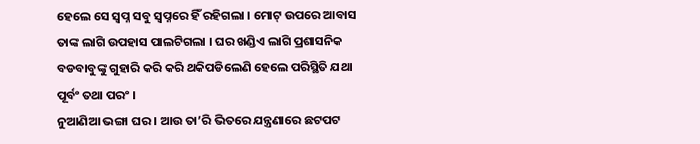ହେଲେ ସେ ସ୍ୱପ୍ନ ସବୁ ସ୍ୱପ୍ନରେ ହିଁ ରହିଗଲା । ମୋଟ୍ ଉପରେ ଆବାସ ତାଙ୍କ ଲାଗି ଉପହାସ ପାଲଟିଗଲା । ଘର ଖଣ୍ଡିଏ ଲାଗି ପ୍ରଶାସନିକ ବଡବାବୁଙ୍କୁ ଗୁହାରି କରି କରି ଥକିପଡିଲେଣି ହେଲେ ପରିସ୍ଥିତି ଯଥା ପୂର୍ବଂ ତଥା ପରଂ ।
ନୁଆଣିଆ ଭଙ୍ଗା ଘର । ଆଉ ତା’ରି ଭିତରେ ଯନ୍ତ୍ରଣାରେ ଛଟପଟ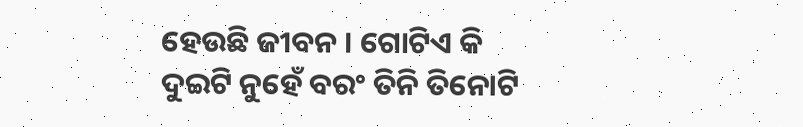ହେଉଛି ଜୀବନ । ଗୋଟିଏ କି ଦୁଇଟି ନୁହେଁ ବରଂ ତିନି ତିନୋଟି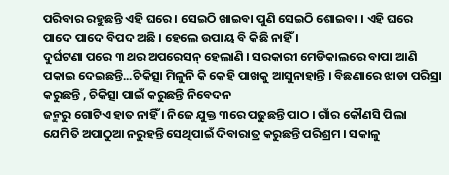ପରିବାର ରହୁଛନ୍ତି ଏହି ଘରେ । ସେଇଠି ଖାଇବା ପୁଣି ସେଇଠି ଶୋଇବା । ଏହି ଘରେ ପାଦେ ପାଦେ ବିପଦ ଅଛି । ହେଲେ ଉପାୟ ବି କିଛି ନାହିଁ ।
ଦୁର୍ଘଟଣା ପରେ ୩ ଥର ଅପରେସନ୍ ହେଲାଣି । ସରକାରୀ ମେଡିକାଲରେ ବାପା ଆଣି ପକାଇ ଦେଇଛନ୍ତି...ଚିକିତ୍ସା ମିଳୁନି କି କେହି ପାଖକୁ ଆସୁନାହାନ୍ତି । ବିଛଣାରେ ଝାଡା ପରିସ୍ରା କରୁଛନ୍ତି , ଚିକିତ୍ସା ପାଇଁ କରୁଛନ୍ତି ନିବେଦନ
ଜନ୍ମରୁ ଗୋଟିଏ ହାତ ନାହିଁ । ନିଜେ ଯୁକ୍ତ ୩ରେ ପଢୁଛନ୍ତି ପାଠ । ଗାଁର କୌଣସି ପିଲା ଯେମିତି ଅପାଠୁଆ ନରୁହନ୍ତି ସେଥିପାଇଁ ଦିବାରାତ୍ର କରୁଛନ୍ତି ପରିଶ୍ରମ । ସକାଳୁ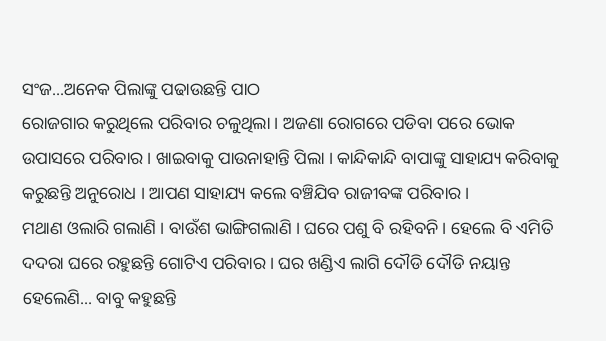ସଂଜ...ଅନେକ ପିଲାଙ୍କୁ ପଢାଉଛନ୍ତି ପାଠ
ରୋଜଗାର କରୁଥିଲେ ପରିବାର ଚଳୁଥିଲା । ଅଜଣା ରୋଗରେ ପଡିବା ପରେ ଭୋକ ଉପାସରେ ପରିବାର । ଖାଇବାକୁ ପାଉନାହାନ୍ତି ପିଲା । କାନ୍ଦିକାନ୍ଦି ବାପାଙ୍କୁ ସାହାଯ୍ୟ କରିବାକୁ କରୁଛନ୍ତି ଅନୁରୋଧ । ଆପଣ ସାହାଯ୍ୟ କଲେ ବଞ୍ଚିଯିବ ରାଜୀବଙ୍କ ପରିବାର।
ମଥାଣ ଓଲାରି ଗଲାଣି । ବାଉଁଶ ଭାଙ୍ଗିଗଲାଣି । ଘରେ ପଶୁ ବି ରହିବନି । ହେଲେ ବି ଏମିତି ଦଦରା ଘରେ ରହୁଛନ୍ତି ଗୋଟିଏ ପରିବାର । ଘର ଖଣ୍ଡିଏ ଲାଗି ଦୌଡି ଦୌଡି ନୟାନ୍ତ ହେଲେଣି... ବାବୁ କହୁଛନ୍ତି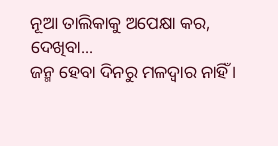ନୂଆ ତାଲିକାକୁ ଅପେକ୍ଷା କର, ଦେଖିବା...
ଜନ୍ମ ହେବା ଦିନରୁ ମଳଦ୍ୱାର ନାହିଁ ।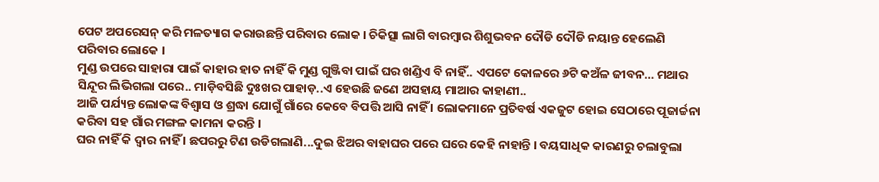ପେଟ ଅପରେସନ୍ କରି ମଳତ୍ୟାଗ କରାଉଛନ୍ତି ପରିବାର ଲୋକ । ଚିକିତ୍ସା ଲାଗି ବାରମ୍ବାର ଶିଶୁଭବନ ଦୌଡି ଦୌଡି ନୟାନ୍ତ ହେଲେଣି ପରିବାର ଲୋକେ ।
ମୁଣ୍ଡ ଉପରେ ସାହାରା ପାଇଁ କାହାର ହାତ ନାହିଁ କି ମୁଣ୍ଡ ଗୁଞ୍ଜିବା ପାଇଁ ଘର ଖଣ୍ଡିଏ ବି ନାହିଁ.. ଏପଟେ କୋଳରେ ୬ଟି କଅଁଳ ଜୀବନ… ମଥାର ସିନ୍ଦୂର ଲିଭିଗଲା ପରେ.. ମାଡ଼ିବସିଛି ଦୁଃଖର ପାହାଡ଼..ଏ ହେଉଛି ଜଣେ ଅସହାୟ ମାଆର କାହାଣୀ..
ଆଜି ପର୍ଯ୍ୟନ୍ତ ଲୋକଙ୍କ ବିଶ୍ୱାସ ଓ ଶ୍ରଦ୍ଧା ଯୋଗୁଁ ଗାଁରେ କେବେ ବିପତ୍ତି ଆସି ନାହିଁ । ଲୋକମାନେ ପ୍ରତିବର୍ଷ ଏକଜୁଟ ହୋଇ ସେଠାରେ ପୂଜାର୍ଚ୍ଚନା କରିବା ସହ ଗାଁର ମଙ୍ଗଳ କାମନା କରନ୍ତି ।
ଘର ନାହିଁ କି ଦ୍ୱାର ନାହିଁ । ଛପରରୁ ଟିଣ ଉଡିଗଲାଣି...ଦୁଇ ଝିଅର ବାହାଘର ପରେ ଘରେ କେହି ନାହାନ୍ତି । ବୟସାଧିକ କାରଣରୁ ଚଲାବୁଲା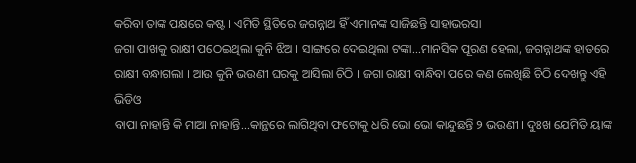କରିବା ତାଙ୍କ ପକ୍ଷରେ କଷ୍ଟ । ଏମିତି ସ୍ଥିତିରେ ଜଗନ୍ନାଥ ହିଁ ଏମାନଙ୍କ ସାଜିଛନ୍ତି ସାହାଭରସା
ଜଗା ପାଖକୁ ରାକ୍ଷୀ ପଠେଇଥିଲା କୁନି ଝିଅ । ସାଙ୍ଗରେ ଦେଇଥିଲା ଟଙ୍କା...ମାନସିକ ପୂରଣ ହେଲା, ଜଗନ୍ନାଥଙ୍କ ହାତରେ ରାକ୍ଷୀ ବନ୍ଧାଗଲା । ଆଉ କୁନି ଭଉଣୀ ଘରକୁ ଆସିଲା ଚିଠି । ଜଗା ରାକ୍ଷୀ ବାନ୍ଧିବା ପରେ କଣ ଲେଖିଛି ଚିଠି ଦେଖନ୍ତୁ ଏହି ଭିଡିଓ
ବାପା ନାହାନ୍ତି କି ମାଆ ନାହାନ୍ତି...କାନ୍ଥରେ ଲାଗିଥିବା ଫଟୋକୁ ଧରି ଭୋ ଭୋ କାନ୍ଦୁଛନ୍ତି ୨ ଭଉଣୀ । ଦୁଃଖ ଯେମିତି ୟାଙ୍କ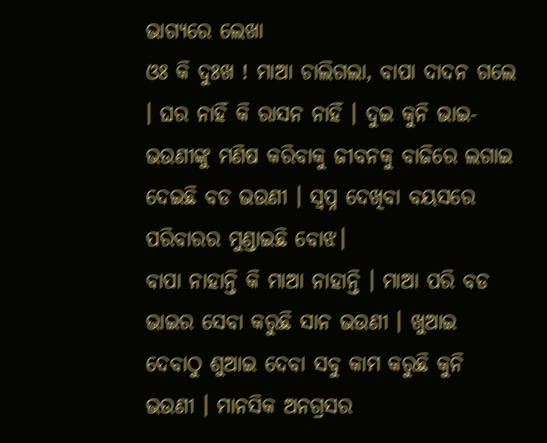ଭାଗ୍ୟରେ ଲେଖା
ଓଃ କି ଦୁଃଖ ! ମାଆ ଚାଲିଗଲା, ବାପା ଦାଦନ ଗଲେ । ଘର ନାହିଁ କି ରାସନ ନାହିଁ । ଦୁଇ କୁନି ଭାଇ-ଭଉଣୀଙ୍କୁ ମଣିଷ କରିବାକୁ ଜୀବନକୁ ବାଜିରେ ଲଗାଇ ଦେଇଛି ବଡ ଭଉଣୀ । ସ୍ୱପ୍ନ ଦେଖିବା ବୟସରେ ପରିବାରର ମୁଣ୍ଡାଇଛି ବୋଝ।
ବାପା ନାହାନ୍ତି କି ମାଆ ନାହାନ୍ତି । ମାଆ ପରି ବଡ ଭାଇର ସେବା କରୁଛି ସାନ ଭଉଣୀ । ଖୁଆଇ ଦେବାଠୁ ଶୁଆଇ ଦେବା ସବୁ କାମ କରୁଛି କୁନି ଭଉଣୀ । ମାନସିକ ଅନଗ୍ରସର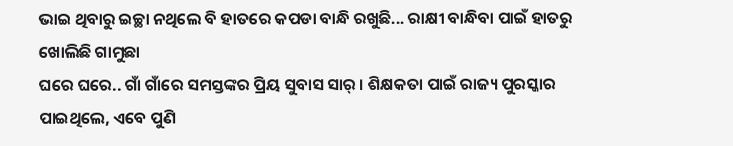ଭାଇ ଥିବାରୁ ଇଚ୍ଛା ନଥିଲେ ବି ହାତରେ କପଡା ବାନ୍ଧି ରଖୁଛି... ରାକ୍ଷୀ ବାନ୍ଧିବା ପାଇଁ ହାତରୁ ଖୋଲିଛି ଗାମୁଛା
ଘରେ ଘରେ.. ଗାଁ ଗାଁରେ ସମସ୍ତଙ୍କର ପ୍ରିୟ ସୁବାସ ସାର୍ । ଶିକ୍ଷକତା ପାଇଁ ରାଜ୍ୟ ପୁରସ୍କାର ପାଇଥିଲେ, ଏବେ ପୁଣି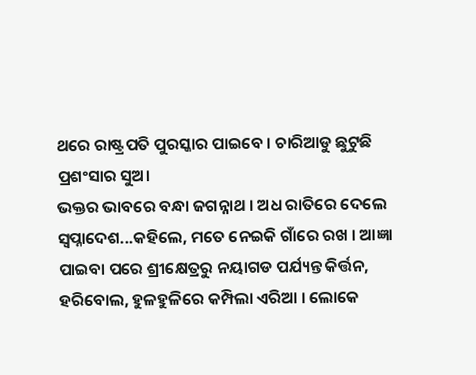ଥରେ ରାଷ୍ଟ୍ରପତି ପୁରସ୍କାର ପାଇବେ । ଚାରିଆଡୁ ଛୁଟୁଛି ପ୍ରଶଂସାର ସୁଅ।
ଭକ୍ତର ଭାବରେ ବନ୍ଧା ଜଗନ୍ନାଥ । ଅଧ ରାତିରେ ଦେଲେ ସ୍ୱପ୍ନାଦେଶ...କହିଲେ, ମତେ ନେଇକି ଗାଁରେ ରଖ । ଆଜ୍ଞା ପାଇବା ପରେ ଶ୍ରୀକ୍ଷେତ୍ରରୁ ନୟାଗଡ ପର୍ଯ୍ୟନ୍ତ କିର୍ତ୍ତନ, ହରିବୋଲ, ହୁଳହୁଳିରେ କମ୍ପିଲା ଏରିଆ । ଲୋକେ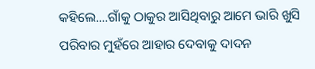କହିଲେ....ଗାଁକୁ ଠାକୁର ଆସିଥିବାରୁ ଆମେ ଭାରି ଖୁସି
ପରିବାର ମୁହଁରେ ଆହାର ଦେବାକୁ ଦାଦନ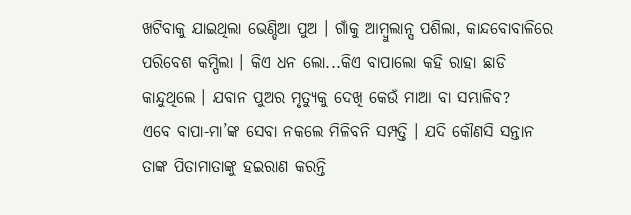ଖଟିବାକୁ ଯାଇଥିଲା ଭେଣ୍ଡିଆ ପୁଅ । ଗାଁକୁ ଆମ୍ବୁଲାନ୍ସ ପଶିଲା, କାନ୍ଦବୋବାଳିରେ ପରିବେଶ କମ୍ପିଲା । କିଏ ଧନ ଲୋ...କିଏ ବାପାଲୋ କହି ରାହା ଛାଡି କାନ୍ଦୁଥିଲେ । ଯବାନ ପୁଅର ମୃତ୍ୟୁକୁ ଦେଖି କେଉଁ ମାଆ ବା ସମ୍ଭାଳିବ?
ଏବେ ବାପା-ମା’ଙ୍କ ସେବା ନକଲେ ମିଳିବନି ସମ୍ପତ୍ତି । ଯଦି କୌଣସି ସନ୍ତାନ ତାଙ୍କ ପିତାମାତାଙ୍କୁ ହଇରାଣ କରନ୍ତି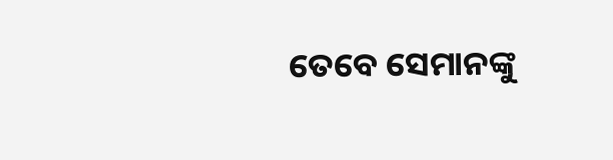ତେବେ ସେମାନଙ୍କୁ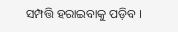ସମ୍ପତ୍ତି ହରାଇବାକୁ ପଡ଼ିବ ।